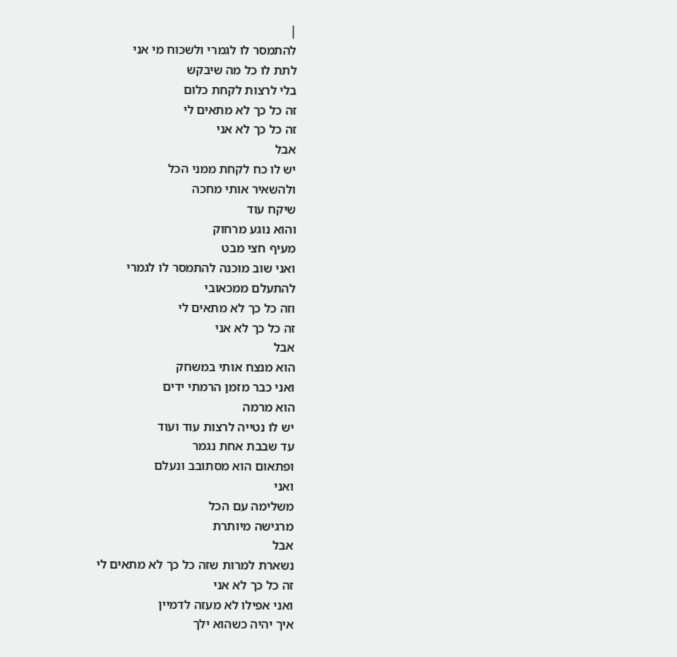|
להתמסר לו לגמרי ולשכוח מי אני
לתת לו כל מה שיבקש
בלי לרצות לקחת כלום
זה כל כך לא מתאים לי
זה כל כך לא אני
אבל
יש לו כח לקחת ממני הכל
ולהשאיר אותי מחכה
שיקח עוד
והוא נוגע מרחוק
מעיף חצי מבט
ואני שוב מוכנה להתמסר לו לגמרי
להתעלם ממכאובי
וזה כל כך לא מתאים לי
זה כל כך לא אני
אבל
הוא מנצח אותי במשחק
ואני כבר מזמן הרמתי ידים
הוא מרמה
יש לו נטייה לרצות עוד ועוד
עד שבבת אחת נגמר
ופתאום הוא מסתובב ונעלם
ואני
משלימה עם הכל
מרגישה מיותרת
אבל
נשארת למרות שזה כל כך לא מתאים לי
זה כל כך לא אני
ואני אפילו לא מעזה לדמיין
איך יהיה כשהוא ילך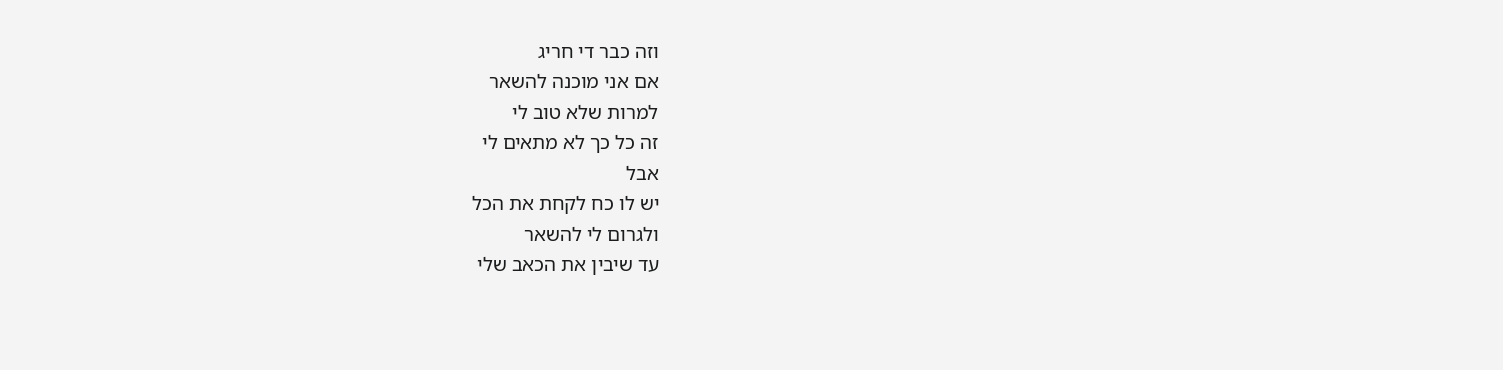וזה כבר די חריג
אם אני מוכנה להשאר
למרות שלא טוב לי
זה כל כך לא מתאים לי
אבל
יש לו כח לקחת את הכל
ולגרום לי להשאר
עד שיבין את הכאב שלי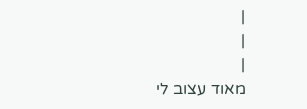|
|
|
מאוד עצוב לי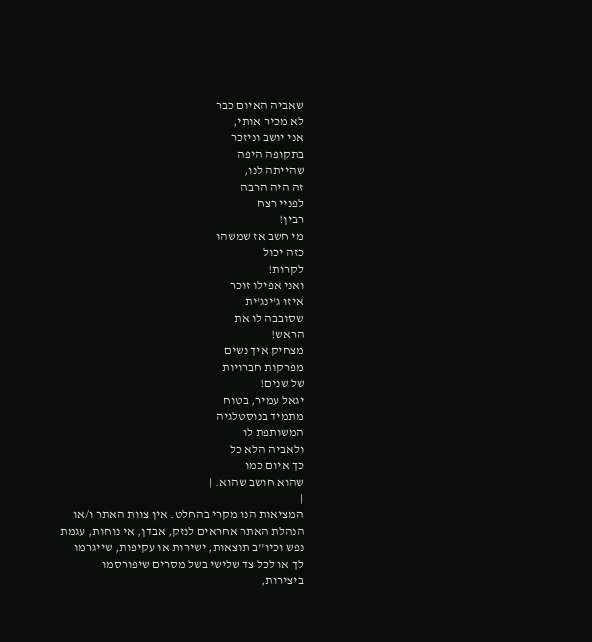שאביה האיום כבר
לא מכיר אותי,
אני יושב וניזכר
בתקופה היפה
שהייתה לנו,
זה היה הרבה
לפניי רצח
רבין!
מי חשב אז שמשהו
כזה יכול
לקרות!
ואני אפילו זוכר
איזו ג'ינג'ית
שסובבה לו את
הראש!
מצחיק איך נשים
מפרקות חברויות
של שנים!
יגאל עמיר, בטוח
מתמיד בנוסטלגיה
המשותפת לו
ולאביה הלא כל
כך איום כמו
שהוא חושב שהוא. |
|
המציאות הנו מקרי בהחלט. אין צוות האתר ו/או
הנהלת האתר אחראים לנזק, אבדן, אי נוחות, עגמת
נפש וכיו''ב תוצאות, ישירות או עקיפות, שייגרמו
לך או לכל צד שלישי בשל מסרים שיפורסמו
ביצירות,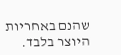שהנם באחריות היוצר בלבד.